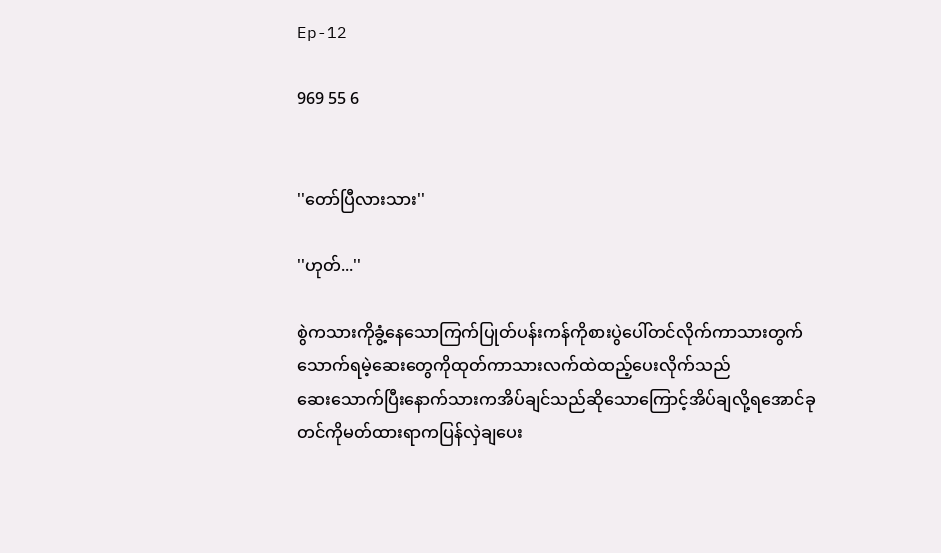Ep-12

969 55 6


''တော်ပြီလားသား''

''ဟုတ်...''

စွဲကသားကိုခွံ့နေသောကြက်ပြုတ်ပန်းကန်ကိုစားပွဲပေါ်တင်လိုက်ကာသားတွက်သောက်ရမဲ့ဆေးတွေကိုထုတ်ကာသားလက်ထဲထည့်ပေးလိုက်သည်
ဆေးသောက်ပြီးနောက်သားကအိပ်ချင်သည်ဆိုသောကြောင့်အိပ်ချလို့ရအောင်ခုတင်ကိုမတ်ထားရာကပြန်လှဲချပေး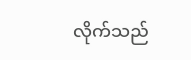လိုက်သည်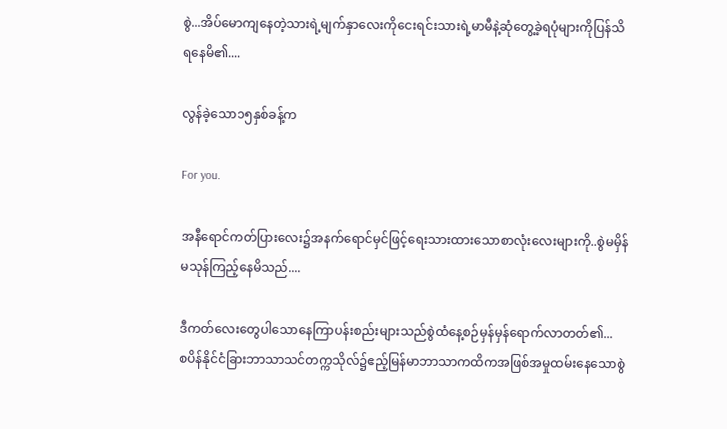စွဲ...အိပ်မောကျနေတဲ့သားရဲ့မျက်နှာလေးကိုငေးရင်းသားရဲ့မာမီနဲ့ဆုံတွေ့ခဲ့ရပုံများကိုပြန်သိရနေမိ၏....

လွန်ခဲ့သော၁၅နှစ်ခန့်က

For you.

အနီရောင်ကတ်ပြားလေး၌အနက်ရောင်မှင်ဖြင့်ရေးသားထားသောစာလုံးလေးများကို..စွဲမမှိန်မသုန်ကြည့်နေမိသည်....

ဒီကတ်လေးတွေပါသောနေကြာပန်းစည်းများသည်စွဲထံနေ့စဉ်မှန်မှန်ရောက်လာတတ်၏...
စပိန်နိုင်ငံခြားဘာသာသင်တက္ကသိုလ်၌ဧည့်မြန်မာဘာသာကထိကအဖြစ်အမှုထမ်းနေသောစွဲ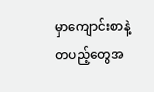မှာကျောင်းစာနဲ့တပည့်တွေအ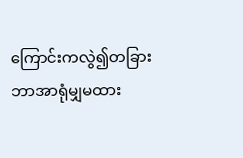ကြောင်းကလွဲ၍တခြားဘာအာရုံမျှမထား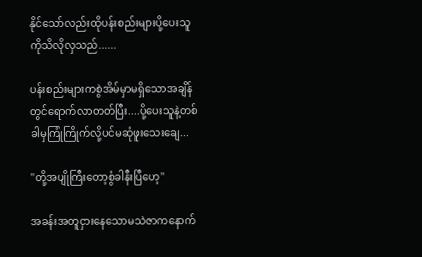နိုင်သော်လည်းထိုပန်းစည်းများပို့ပေးသူကိုသိလိုလှသည်......

ပန်းစည်းများကစွဲအိမ်မှာမရှိသောအချိန်တွင်ရောက်လာတတ်ပြီး....ပို့ပေးသူနဲ့တစ်ခါမှကြုံကြိုက်လို့ပင်မဆုံဖူးသေးချေ...

''တို့အပျိုကြီးတော့စွံခါနီးပြီဟေ့''

အခန်းအတူငှားနေသောမသဲဇာကနောက်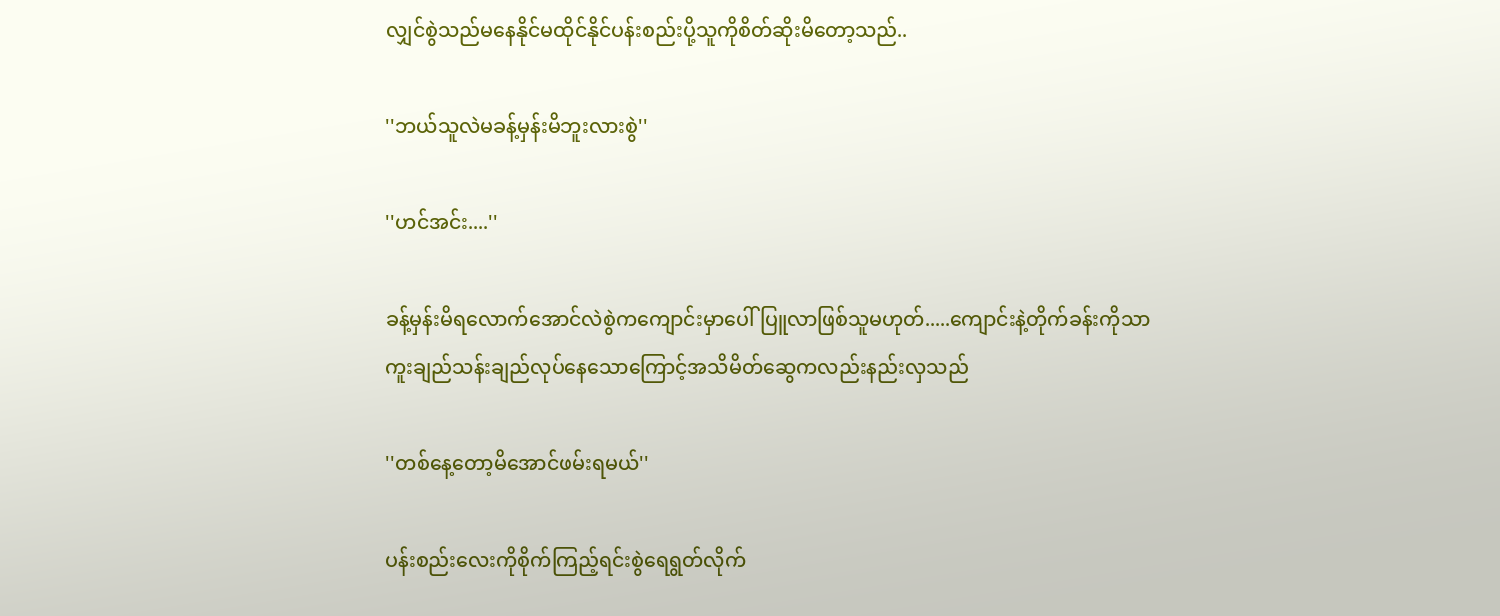လျှင်စွဲသည်မနေနိုင်မထိုင်နိုင်ပန်းစည်းပို့သူကိုစိတ်ဆိုးမိတော့သည်..

''ဘယ်သူလဲမခန့်မှန်းမိဘူးလားစွဲ''

''ဟင်အင်း....''

ခန့်မှန်းမိရလောက်အောင်လဲစွဲကကျောင်းမှာပေါ်ပြူလာဖြစ်သူမဟုတ်.....ကျောင်းနဲ့တိုက်ခန်းကိုသာကူးချည်သန်းချည်လုပ်နေသောကြောင့်အသိမိတ်ဆွေကလည်းနည်းလှသည်

''တစ်နေ့တော့မိအောင်ဖမ်းရမယ်''

ပန်းစည်းလေးကိုစိုက်ကြည့်ရင်းစွဲရေရွတ်လိုက်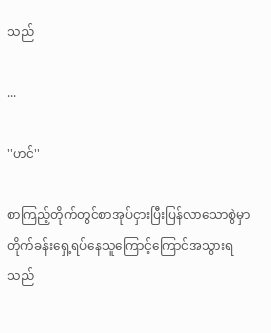သည်

...

''ဟင်''

စာကြည့်တိုက်တွင်စာအုပ်ငှားပြီးပြန်လာသောစွဲမှာတိုက်ခန်းရှေ့ရပ်နေသူကြောင့်ကြောင်အသွားရသည်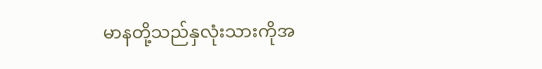မာနတို့သည်နှလုံးသားကိုအ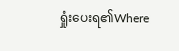ရှုံးပေးရ၏Where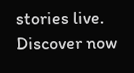stories live. Discover now